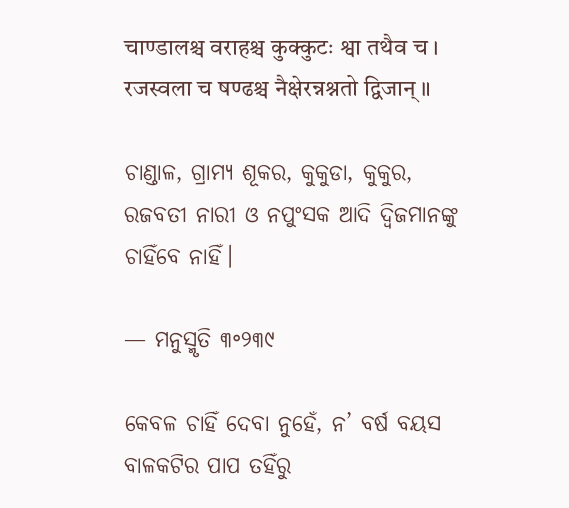चाण्डालश्च वराहश्च कुक्कुटः श्वा तथैव च ।
रजस्वला च षण्ढश्च नैक्षेरन्नश्नतो द्विजान् ॥

ଚାଣ୍ଡାଳ, ଗ୍ରାମ୍ୟ ଶୂକର, କୁକୁଡା, କୁକୁର,
ରଜବତୀ ନାରୀ ଓ ନପୁଂସକ ଆଦି ଦ୍ଵିଜମାନଙ୍କୁ ଚାହିଁବେ ନାହିଁ।

— ମନୁସ୍ମୃତି ୩॰୨୩୯

କେବଳ ଚାହିଁ ଦେବା ନୁହେଁ, ନ’ ବର୍ଷ ବୟସ ବାଳକଟିର ପାପ ତହିଁରୁ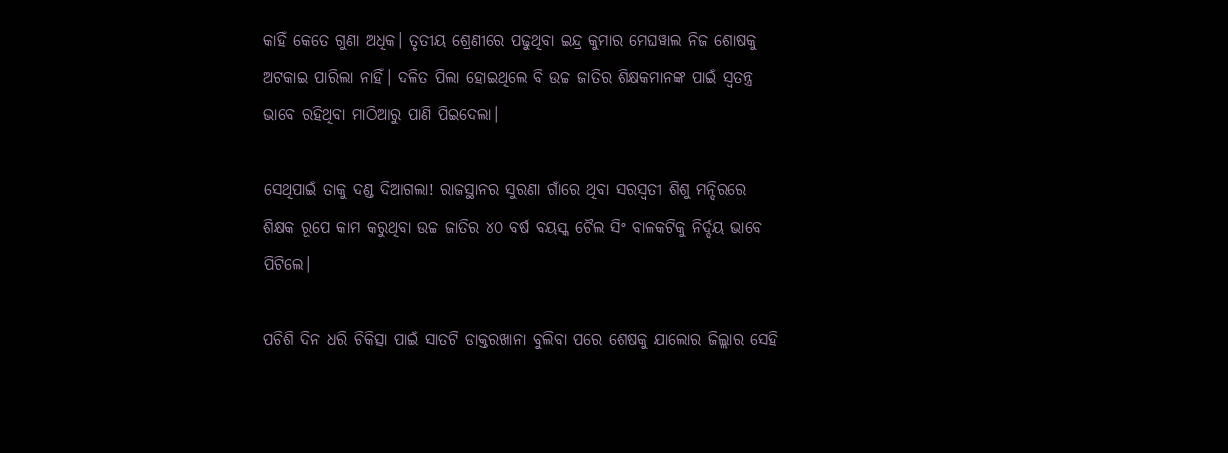କାହିଁ କେତେ ଗୁଣା ଅଧିକ। ତୃତୀୟ ଶ୍ରେଣୀରେ ପଢୁଥିବା ଇନ୍ଦ୍ର କୁମାର ମେଘୱାଲ ନିଜ ଶୋଷକୁ ଅଟକାଇ ପାରିଲା ନାହିଁ। ଦଳିତ ପିଲା ହୋଇଥିଲେ ବି ଉଚ୍ଚ ଜାତିର ଶିକ୍ଷକମାନଙ୍କ ପାଇଁ ସ୍ଵତନ୍ତ୍ର ଭାବେ ରହିଥିବା ମାଠିଆରୁ ପାଣି ପିଇଦେଲା।

ସେଥିପାଇଁ ତାକୁ ଦଣ୍ଡ ଦିଆଗଲା! ରାଜସ୍ଥାନର ସୁରଣା ଗାଁରେ ଥିବା ସରସ୍ଵତୀ ଶିଶୁ ମନ୍ଦିରରେ ଶିକ୍ଷକ ରୂପେ କାମ କରୁଥିବା ଉଚ୍ଚ ଜାତିର ୪୦ ବର୍ଷ ବୟସ୍କ ଚୈଲ ସିଂ ବାଳକଟିକୁ ନିର୍ଦ୍ଦୟ ଭାବେ ପିଟିଲେ।

ପଚିଶି ଦିନ ଧରି ଚିକିତ୍ସା ପାଇଁ ସାତଟି ଡାକ୍ତରଖାନା ବୁଲିବା ପରେ ଶେଷକୁ ଯାଲୋର ଜିଲ୍ଲାର ସେହି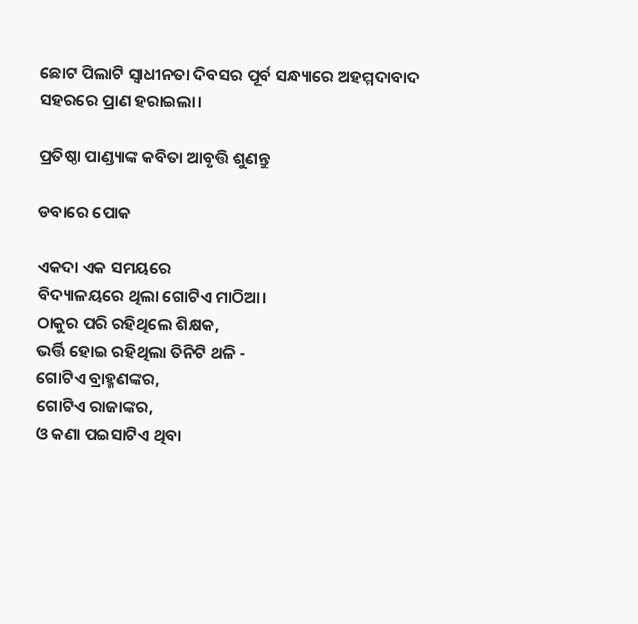ଛୋଟ ପିଲାଟି ସ୍ଵାଧୀନତା ଦିବସର ପୂର୍ବ ସନ୍ଧ୍ୟାରେ ଅହମ୍ମଦାବାଦ ସହରରେ ପ୍ରାଣ ହରାଇଲା।

ପ୍ରତିଷ୍ଠା ପାଣ୍ଡ୍ୟାଙ୍କ କବିତା ଆବୃତ୍ତି ଶୁଣନ୍ତୁ

ଡବାରେ ପୋକ

ଏକଦା ଏକ ସମୟରେ
ବିଦ୍ୟାଳୟରେ ଥିଲା ଗୋଟିଏ ମାଠିଆ।
ଠାକୁର ପରି ରହିଥିଲେ ଶିକ୍ଷକ,
ଭର୍ତ୍ତି ହୋଇ ରହିଥିଲା ତିନିଟି ଥଳି -
ଗୋଟିଏ ବ୍ରାହ୍ମଣଙ୍କର,
ଗୋଟିଏ ରାଜାଙ୍କର,
ଓ କଣା ପଇସାଟିଏ ଥିବା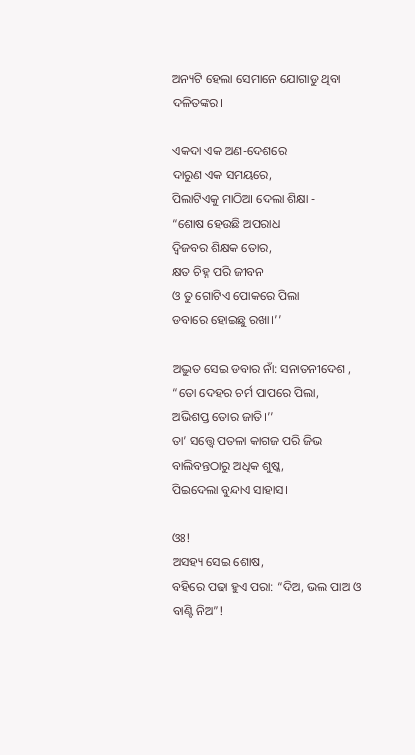ଅନ୍ୟଟି ହେଲା ସେମାନେ ଯୋଗାଡୁ ଥିବା ଦଳିତଙ୍କର।

ଏକଦା ଏକ ଅଣ-ଦେଶରେ
ଦାରୁଣ ଏକ ସମୟରେ,
ପିଲାଟିଏକୁ ମାଠିଆ ଦେଲା ଶିକ୍ଷା -
“ଶୋଷ ହେଉଛି ଅପରାଧ
ଦ୍ଵିଜବର ଶିକ୍ଷକ ତୋର,
କ୍ଷତ ଚିହ୍ନ ପରି ଜୀବନ
ଓ ତୁ ଗୋଟିଏ ପୋକରେ ପିଲା
ଡବାରେ ହୋଇଛୁ ରଖା।’’

ଅଦ୍ଭୁତ ସେଇ ଡବାର ନାଁ: ସନାତନୀଦେଶ ,
“ତୋ ଦେହର ଚର୍ମ ପାପରେ ପିଲା,
ଅଭିଶପ୍ତ ତୋର ଜାତି।’’
ତା’ ସତ୍ତ୍ୱେ ପତଳା କାଗଜ ପରି ଜିଭ
ବାଲିବନ୍ତଠାରୁ ଅଧିକ ଶୁଷ୍କ,
ପିଇଦେଲା ବୁନ୍ଦାଏ ସାହାସ।

ଓଃ!
ଅସହ୍ୟ ସେଇ ଶୋଷ,
ବହିରେ ପଢା ହୁଏ ପରା: “ଦିଅ, ଭଲ ପାଅ ଓ ବାଣ୍ଟି ନିଅ”!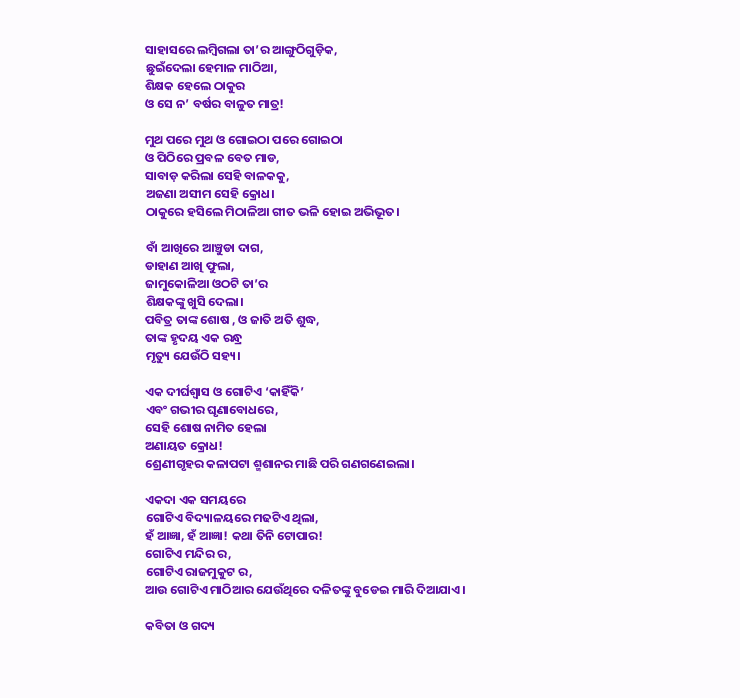ସାହାସରେ ଲମ୍ବିଗଲା ତା’ର ଆଙ୍ଗୁଠିଗୁଡ଼ିକ,
ଛୁଇଁଦେଲା ହେମାଳ ମାଠିଆ,
ଶିକ୍ଷକ ହେଲେ ଠାକୁର
ଓ ସେ ନ’ ବର୍ଷର ବାଳୁତ ମାତ୍ର!

ମୁଥ ପରେ ମୁଥ ଓ ଗୋଇଠା ପରେ ଗୋଇଠା
ଓ ପିଠିରେ ପ୍ରବଳ ବେତ ମାଡ,
ସାବାଡ଼ କରିଲା ସେହି ବାଳକକୁ,
ଅଜଣା ଅସୀମ ସେହି କ୍ରୋଧ।
ଠାକୁରେ ହସିଲେ ମିଠାଳିଆ ଗୀତ ଭଳି ହୋଇ ଅଭିଭୂତ।

ବାଁ ଆଖିରେ ଆଞ୍ଚୁଡା ଦାଗ,
ଡାହାଣ ଆଖି ଫୁଲା,
ଜାମୁକୋଳିଆ ଓଠଟି ତା’ର
ଶିକ୍ଷକଙ୍କୁ ଖୁସି ଦେଲା।
ପବିତ୍ର ତାଙ୍କ ଶୋଷ , ଓ ଜାତି ଅତି ଶୁଦ୍ଧ,
ତାଙ୍କ ହୃଦୟ ଏକ ରନ୍ଧ୍ର
ମୃତ୍ୟୁ ଯେଉଁଠି ସହ୍ୟ।

ଏକ ଦୀର୍ଘଶ୍ଵାସ ଓ ଗୋଟିଏ ‘କାହିଁକି’
ଏବଂ ଗଭୀର ଘୃଣାବୋଧରେ,
ସେହି ଶୋଷ ନାମିତ ହେଲା
ଅଣାୟତ କ୍ରୋଧ!
ଶ୍ରେଣୀଗୃହର କଳାପଟା ଶ୍ମଶାନର ମାଛି ପରି ଗଣଗଣେଇଲା।

ଏକଦା ଏକ ସମୟରେ
ଗୋଟିଏ ବିଦ୍ୟାଳୟରେ ମଢଟିଏ ଥିଲା,
ହଁ ଆଜ୍ଞା, ହଁ ଆଜ୍ଞା! କଥା ତିନି ଟୋପାର!
ଗୋଟିଏ ମନ୍ଦିର ର,
ଗୋଟିଏ ରାଜମୁକୁଟ ର,
ଆଉ ଗୋଟିଏ ମାଠିଆର ଯେଉଁଥିରେ ଦଳିତଙ୍କୁ ବୁଡେଇ ମାରି ଦିଆଯାଏ।

କବିତା ଓ ଗଦ୍ୟ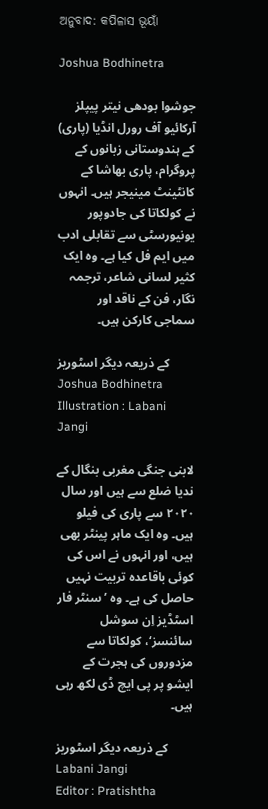ଅନୁବାଦ: କପିଳାସ ଭୂୟାଁ

Joshua Bodhinetra

جوشوا بودھی نیتر پیپلز آرکائیو آف رورل انڈیا (پاری) کے ہندوستانی زبانوں کے پروگرام، پاری بھاشا کے کانٹینٹ مینیجر ہیں۔ انہوں نے کولکاتا کی جادوپور یونیورسٹی سے تقابلی ادب میں ایم فل کیا ہے۔ وہ ایک کثیر لسانی شاعر، ترجمہ نگار، فن کے ناقد اور سماجی کارکن ہیں۔

کے ذریعہ دیگر اسٹوریز Joshua Bodhinetra
Illustration : Labani Jangi

لابنی جنگی مغربی بنگال کے ندیا ضلع سے ہیں اور سال ۲۰۲۰ سے پاری کی فیلو ہیں۔ وہ ایک ماہر پینٹر بھی ہیں، اور انہوں نے اس کی کوئی باقاعدہ تربیت نہیں حاصل کی ہے۔ وہ ’سنٹر فار اسٹڈیز اِن سوشل سائنسز‘، کولکاتا سے مزدوروں کی ہجرت کے ایشو پر پی ایچ ڈی لکھ رہی ہیں۔

کے ذریعہ دیگر اسٹوریز Labani Jangi
Editor : Pratishtha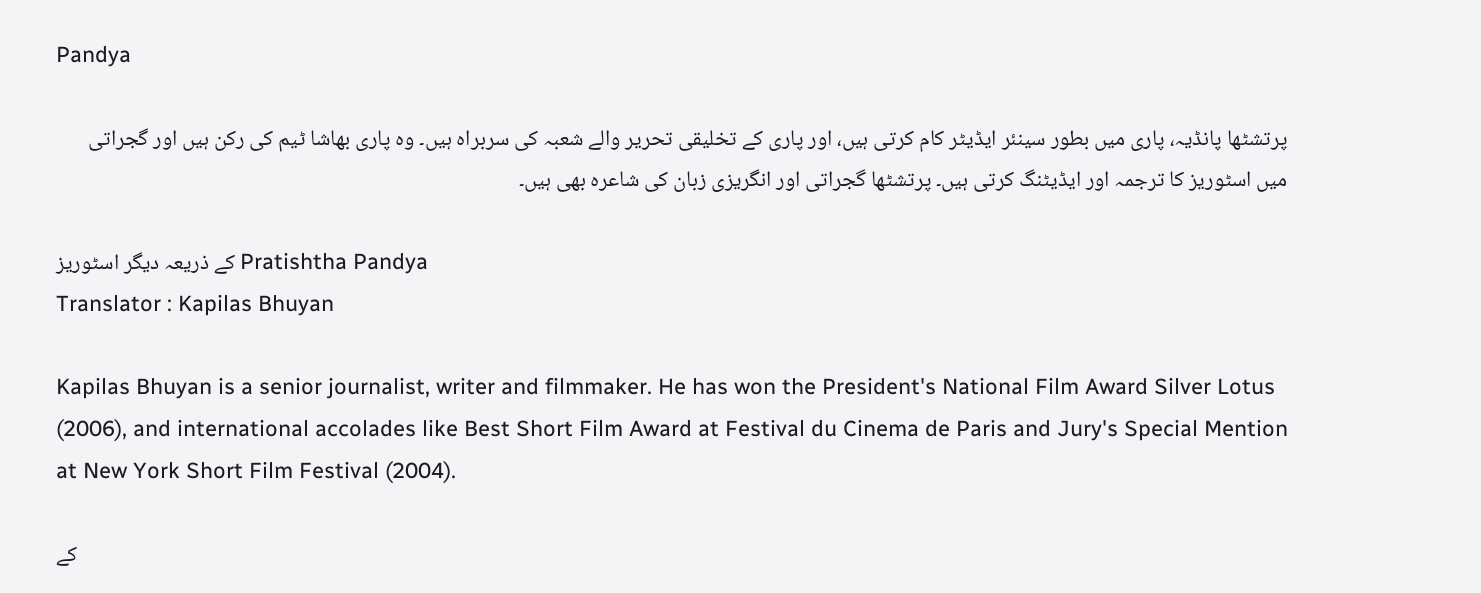Pandya

پرتشٹھا پانڈیہ، پاری میں بطور سینئر ایڈیٹر کام کرتی ہیں، اور پاری کے تخلیقی تحریر والے شعبہ کی سربراہ ہیں۔ وہ پاری بھاشا ٹیم کی رکن ہیں اور گجراتی میں اسٹوریز کا ترجمہ اور ایڈیٹنگ کرتی ہیں۔ پرتشٹھا گجراتی اور انگریزی زبان کی شاعرہ بھی ہیں۔

کے ذریعہ دیگر اسٹوریز Pratishtha Pandya
Translator : Kapilas Bhuyan

Kapilas Bhuyan is a senior journalist, writer and filmmaker. He has won the President's National Film Award Silver Lotus (2006), and international accolades like Best Short Film Award at Festival du Cinema de Paris and Jury's Special Mention at New York Short Film Festival (2004).

کے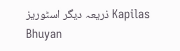ذریعہ دیگر اسٹوریز Kapilas Bhuyan